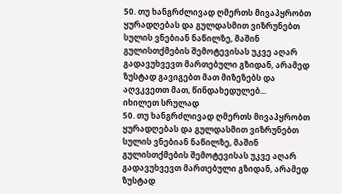50. თუ ხანგრძლივად ღმერთს მივაპყრობთ ყურადღებას და გულდასმით ვიზრუნებთ სულის ვნებიან ნაწილზე, მაშინ გულისთქმების შემოტევისას უკვე აღარ გადავუხვევთ მართებული გზიდან, არამედ ზუსტად გავიგებთ მათ მიზეზებს და აღვკვეთთ მათ, წინდახედულებ...
იხილეთ სრულად
50. თუ ხანგრძლივად ღმერთს მივაპყრობთ ყურადღებას და გულდასმით ვიზრუნებთ სულის ვნებიან ნაწილზე, მაშინ გულისთქმების შემოტევისას უკვე აღარ გადავუხვევთ მართებული გზიდან, არამედ ზუსტად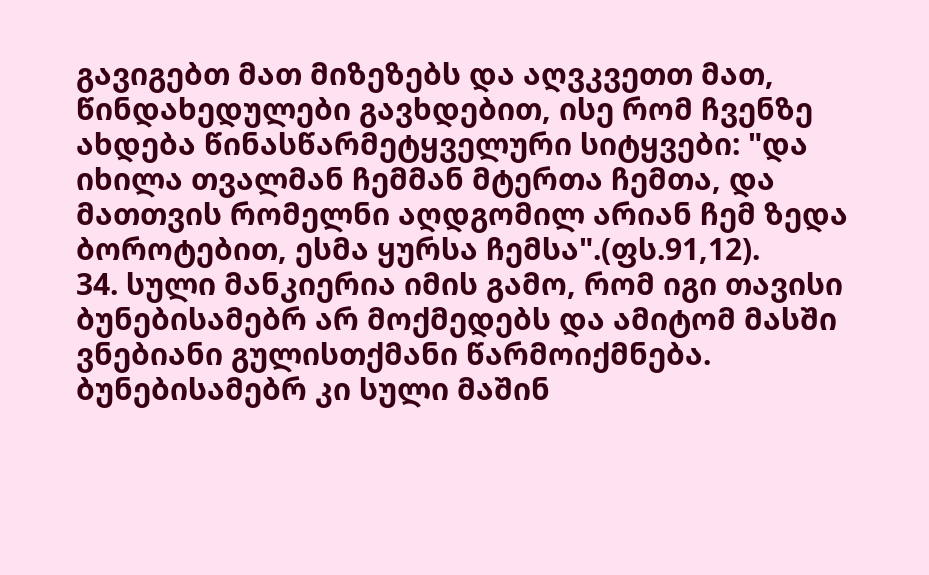გავიგებთ მათ მიზეზებს და აღვკვეთთ მათ, წინდახედულები გავხდებით, ისე რომ ჩვენზე ახდება წინასწარმეტყველური სიტყვები: "და იხილა თვალმან ჩემმან მტერთა ჩემთა, და მათთვის რომელნი აღდგომილ არიან ჩემ ზედა ბოროტებით, ესმა ყურსა ჩემსა".(ფს.91,12).
34. სული მანკიერია იმის გამო, რომ იგი თავისი ბუნებისამებრ არ მოქმედებს და ამიტომ მასში ვნებიანი გულისთქმანი წარმოიქმნება. ბუნებისამებრ კი სული მაშინ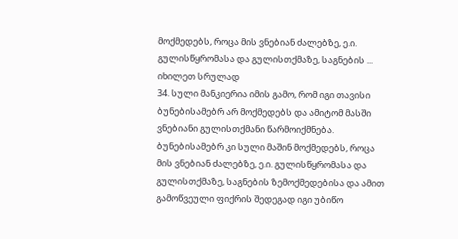მოქმედებს, როცა მის ვნებიან ძალებზე, ე.ი. გულისწყრომასა და გულისთქმაზე, საგნების ...
იხილეთ სრულად
34. სული მანკიერია იმის გამო, რომ იგი თავისი ბუნებისამებრ არ მოქმედებს და ამიტომ მასში ვნებიანი გულისთქმანი წარმოიქმნება. ბუნებისამებრ კი სული მაშინ მოქმედებს, როცა მის ვნებიან ძალებზე, ე.ი. გულისწყრომასა და გულისთქმაზე, საგნების ზემოქმედებისა და ამით გამოწვეული ფიქრის შედეგად იგი უბიწო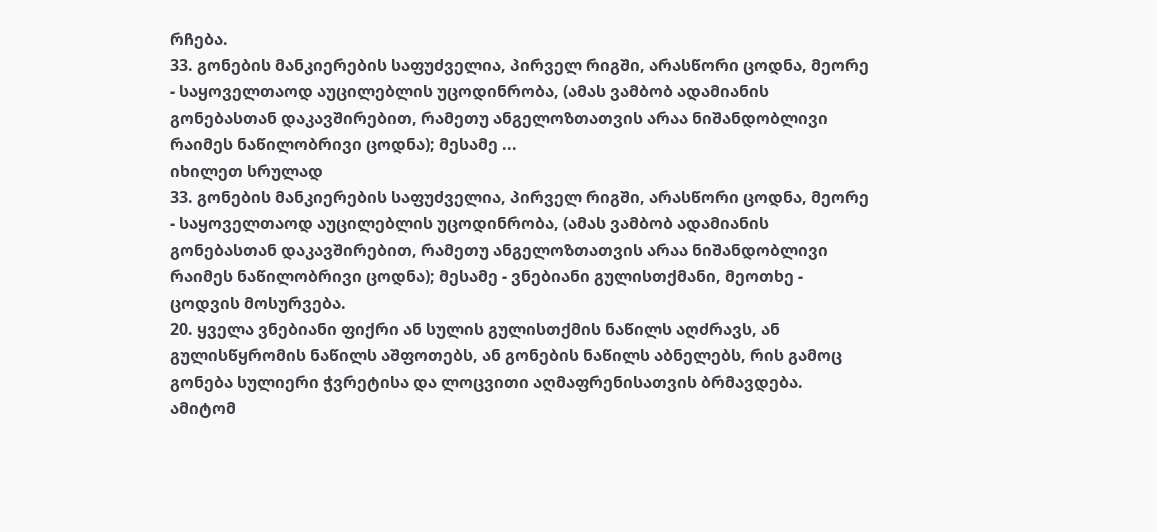რჩება.
33. გონების მანკიერების საფუძველია, პირველ რიგში, არასწორი ცოდნა, მეორე - საყოველთაოდ აუცილებლის უცოდინრობა, (ამას ვამბობ ადამიანის გონებასთან დაკავშირებით, რამეთუ ანგელოზთათვის არაა ნიშანდობლივი რაიმეს ნაწილობრივი ცოდნა); მესამე ...
იხილეთ სრულად
33. გონების მანკიერების საფუძველია, პირველ რიგში, არასწორი ცოდნა, მეორე - საყოველთაოდ აუცილებლის უცოდინრობა, (ამას ვამბობ ადამიანის გონებასთან დაკავშირებით, რამეთუ ანგელოზთათვის არაა ნიშანდობლივი რაიმეს ნაწილობრივი ცოდნა); მესამე - ვნებიანი გულისთქმანი, მეოთხე - ცოდვის მოსურვება.
20. ყველა ვნებიანი ფიქრი ან სულის გულისთქმის ნაწილს აღძრავს, ან გულისწყრომის ნაწილს აშფოთებს, ან გონების ნაწილს აბნელებს, რის გამოც გონება სულიერი ჭვრეტისა და ლოცვითი აღმაფრენისათვის ბრმავდება. ამიტომ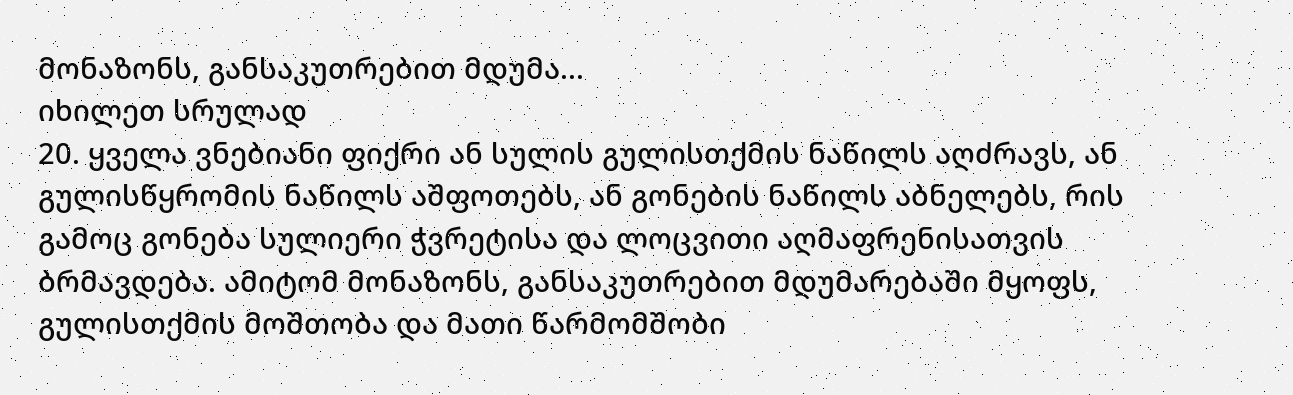მონაზონს, განსაკუთრებით მდუმა...
იხილეთ სრულად
20. ყველა ვნებიანი ფიქრი ან სულის გულისთქმის ნაწილს აღძრავს, ან გულისწყრომის ნაწილს აშფოთებს, ან გონების ნაწილს აბნელებს, რის გამოც გონება სულიერი ჭვრეტისა და ლოცვითი აღმაფრენისათვის ბრმავდება. ამიტომ მონაზონს, განსაკუთრებით მდუმარებაში მყოფს, გულისთქმის მოშთობა და მათი წარმომშობი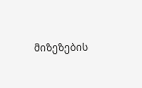მიზეზების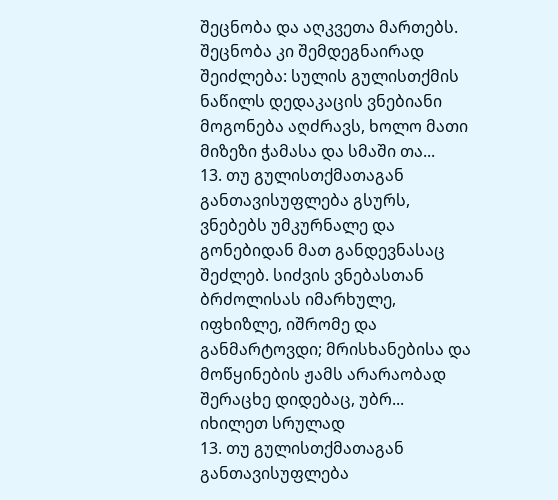შეცნობა და აღკვეთა მართებს. შეცნობა კი შემდეგნაირად შეიძლება: სულის გულისთქმის ნაწილს დედაკაცის ვნებიანი მოგონება აღძრავს, ხოლო მათი მიზეზი ჭამასა და სმაში თა...
13. თუ გულისთქმათაგან განთავისუფლება გსურს, ვნებებს უმკურნალე და გონებიდან მათ განდევნასაც შეძლებ. სიძვის ვნებასთან ბრძოლისას იმარხულე, იფხიზლე, იშრომე და განმარტოვდი; მრისხანებისა და მოწყინების ჟამს არარაობად შერაცხე დიდებაც, უბრ...
იხილეთ სრულად
13. თუ გულისთქმათაგან განთავისუფლება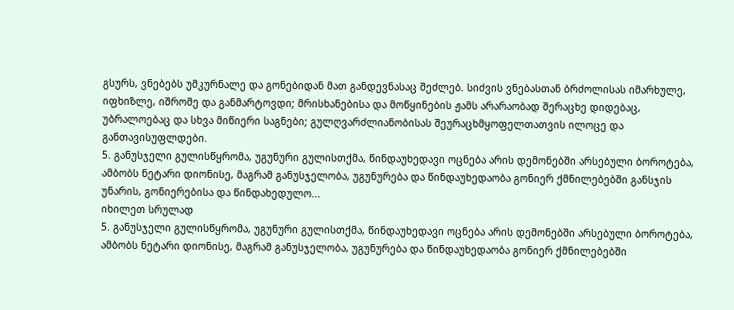გსურს, ვნებებს უმკურნალე და გონებიდან მათ განდევნასაც შეძლებ. სიძვის ვნებასთან ბრძოლისას იმარხულე, იფხიზლე, იშრომე და განმარტოვდი; მრისხანებისა და მოწყინების ჟამს არარაობად შერაცხე დიდებაც, უბრალოებაც და სხვა მიწიერი საგნები; გულღვარძლიანობისას შეურაცხმყოფელთათვის ილოცე და განთავისუფლდები.
5. განუსჯელი გულისწყრომა, უგუნური გულისთქმა, წინდაუხედავი ოცნება არის დემონებში არსებული ბოროტება, ამბობს ნეტარი დიონისე, მაგრამ განუსჯელობა, უგუნურება და წინდაუხედაობა გონიერ ქმნილებებში განსჯის უნარის, გონიერებისა და წინდახედულო...
იხილეთ სრულად
5. განუსჯელი გულისწყრომა, უგუნური გულისთქმა, წინდაუხედავი ოცნება არის დემონებში არსებული ბოროტება, ამბობს ნეტარი დიონისე, მაგრამ განუსჯელობა, უგუნურება და წინდაუხედაობა გონიერ ქმნილებებში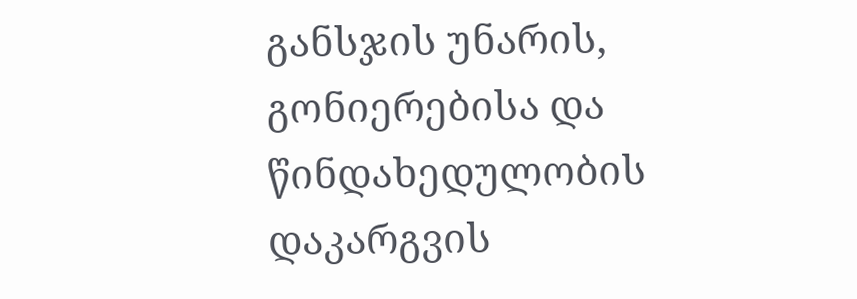განსჯის უნარის, გონიერებისა და წინდახედულობის დაკარგვის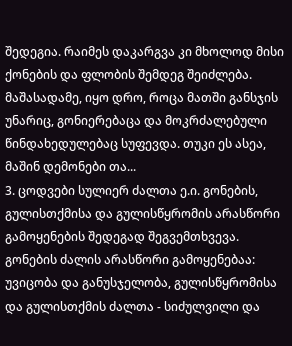შედეგია. რაიმეს დაკარგვა კი მხოლოდ მისი ქონების და ფლობის შემდეგ შეიძლება. მაშასადამე, იყო დრო, როცა მათში განსჯის უნარიც, გონიერებაცა და მოკრძალებული წინდახედულებაც სუფევდა. თუკი ეს ასეა, მაშინ დემონები თა...
3. ცოდვები სულიერ ძალთა ე.ი. გონების, გულისთქმისა და გულისწყრომის არასწორი გამოყენების შედეგად შეგვემთხვევა. გონების ძალის არასწორი გამოყენებაა: უვიცობა და განუსჯელობა, გულისწყრომისა და გულისთქმის ძალთა - სიძულვილი და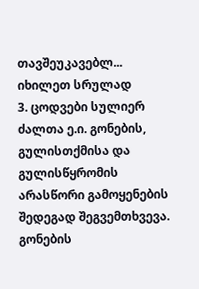თავშეუკავებლ...
იხილეთ სრულად
3. ცოდვები სულიერ ძალთა ე.ი. გონების, გულისთქმისა და გულისწყრომის არასწორი გამოყენების შედეგად შეგვემთხვევა. გონების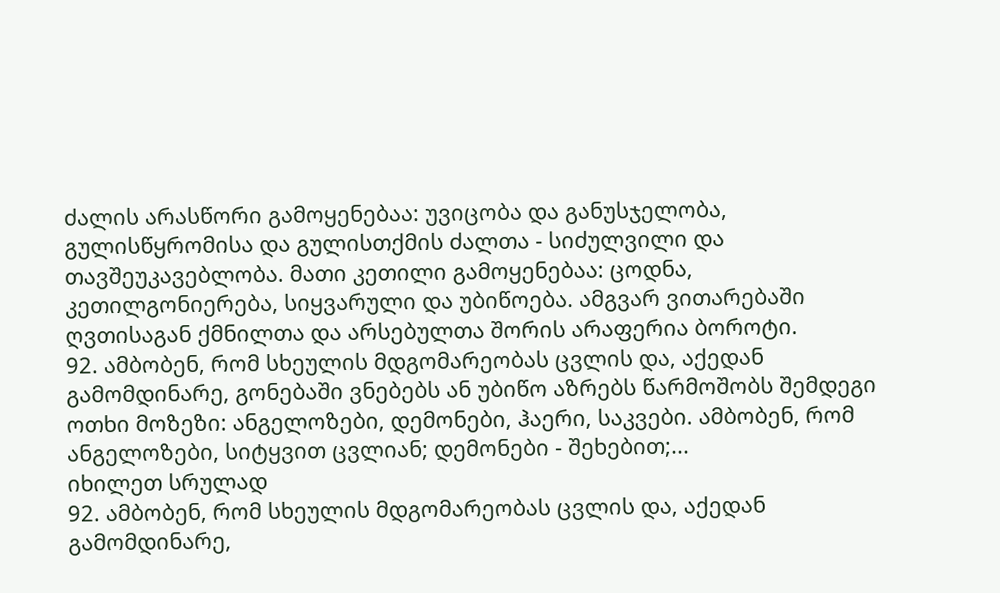ძალის არასწორი გამოყენებაა: უვიცობა და განუსჯელობა, გულისწყრომისა და გულისთქმის ძალთა - სიძულვილი და თავშეუკავებლობა. მათი კეთილი გამოყენებაა: ცოდნა, კეთილგონიერება, სიყვარული და უბიწოება. ამგვარ ვითარებაში ღვთისაგან ქმნილთა და არსებულთა შორის არაფერია ბოროტი.
92. ამბობენ, რომ სხეულის მდგომარეობას ცვლის და, აქედან გამომდინარე, გონებაში ვნებებს ან უბიწო აზრებს წარმოშობს შემდეგი ოთხი მოზეზი: ანგელოზები, დემონები, ჰაერი, საკვები. ამბობენ, რომ ანგელოზები, სიტყვით ცვლიან; დემონები - შეხებით;...
იხილეთ სრულად
92. ამბობენ, რომ სხეულის მდგომარეობას ცვლის და, აქედან გამომდინარე,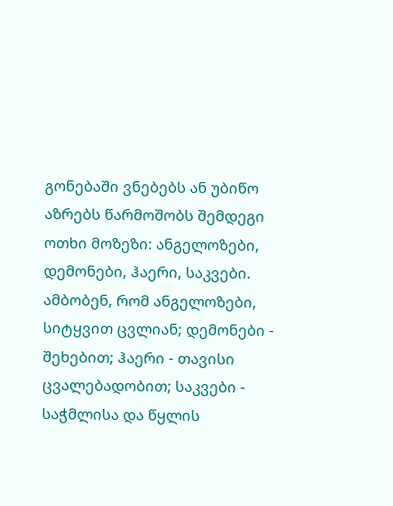გონებაში ვნებებს ან უბიწო აზრებს წარმოშობს შემდეგი ოთხი მოზეზი: ანგელოზები, დემონები, ჰაერი, საკვები. ამბობენ, რომ ანგელოზები, სიტყვით ცვლიან; დემონები - შეხებით; ჰაერი - თავისი ცვალებადობით; საკვები - საჭმლისა და წყლის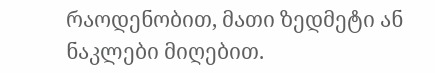რაოდენობით, მათი ზედმეტი ან ნაკლები მიღებით.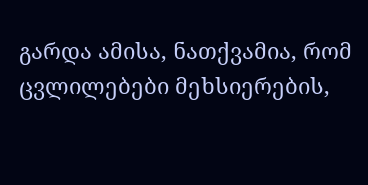გარდა ამისა, ნათქვამია, რომ ცვლილებები მეხსიერების,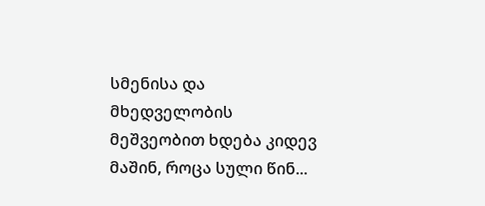სმენისა და მხედველობის მეშვეობით ხდება კიდევ მაშინ, როცა სული წინ...